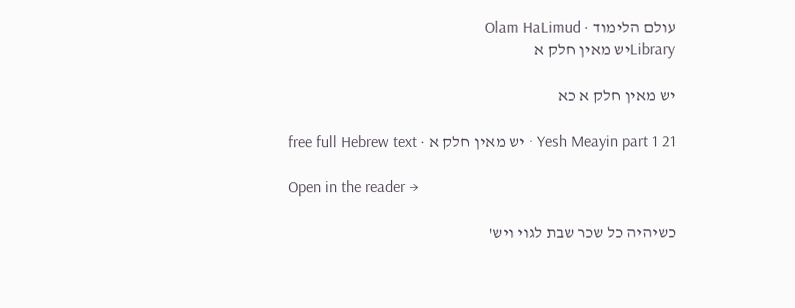עולם הלימוד · Olam HaLimud
Libraryיש מאין חלק א

יש מאין חלק א כא

Yesh Meayin part 1 21 · יש מאין חלק א · free full Hebrew text

Open in the reader →

כשיהיה כל שכר שבת לגוי ויש'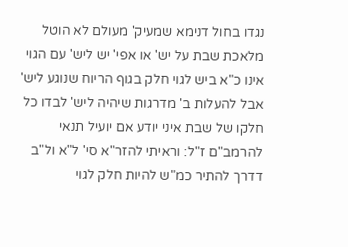נגדו בחול דנימא שמעיק' מעולם לא הוטל מלאכת שבת על יש' או אפי' יש ליש' עם הגוי אינו כ"א ביש לגוי חלק בגוף הריוח שנוגע ליש' אבל להעלות ב' מדרגות שיהיה ליש' לבדו כל חלקו של שבת איני יודע אם יועיל תנאי להרמב"ם ז"ל: וראיתי להזר"א סי' ל"א ול"ב דדרך להתיר כמ"ש להיות חלק לגוי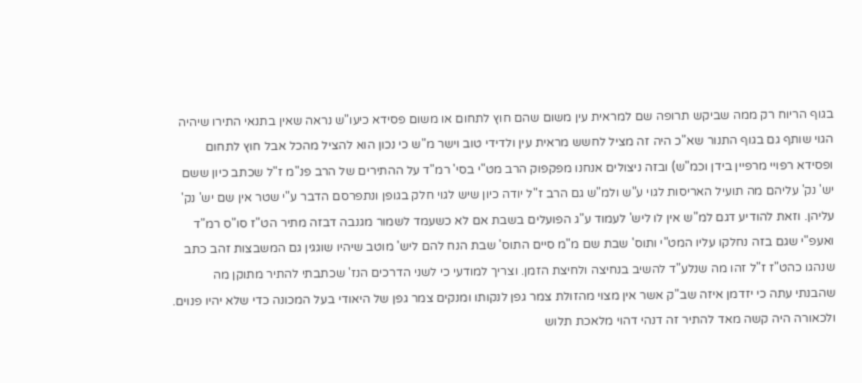בגוף הריוח רק ממה שביקש תרופה שם למראית עין משום שהם חוץ לתחום או משום פסידא כיעו"ש נראה שאין בתנאי התירו שיהיה הגוי שותף גם בגוף התנור שא"כ היה זה מציל לחשש מראית עין ולדידי טוב וישר מ"ש כי נכון הוא להציל מהכל אבל חוץ לתחום ופסידא רפויי מרפיין בידן וכמ"ש) ובזה ניצולים אנחנו מפקפוק הרב מט"י בסי' רמ"ד על ההתירים של הרב פנ"מ ז"ל שכתב כיון ששם יש' נק' עליהם מה תועיל האריסות לגוי ע"ש ולמ"ש גם הרב ז"ל יודה כיון שיש לגוי חלק בגופן ונתפרסם הדבר ע"י שטר אין שם יש' נק' עליהן. וזאת להודיע דגם למ"ש אין לו ליש' לעמוד ע"ג הפועלים בשבת אם לא כשעמד לשמור מגנבה דבזה מתיר הט"ז סו"ס רמ"ד ואעפ"י שגם בזה נחלקו עליו המט"י ותוס' שבת שם מ"מ סיים התוס' שבת הנח להם ליש' מוטב שיהיו שוגגין גם המשבצות זהב כתב שנהגו כהט"ז ז"ל זהו מה שנלע"ד להשיב בנחיצה ולחיצת הזמן. וצריך למודעי כי לשני הדרכים הנז' שכתבתי להתיר מתוקן מה שהבנתי עתה כי יזדמן איזה שב"ק אשר אין מצוי מהזולת צמר גפן לנקותו ומנקים צמר גפן של היאודי בעל המכונה כדי שלא יהיו פנוים. ולכאורה היה קשה מאד להתיר זה דנהי דהוי מלאכת תלוש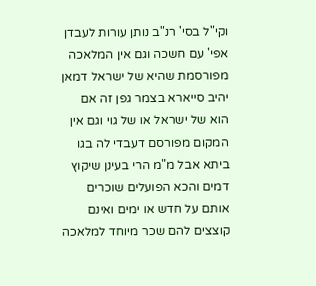וקי"ל בסי' רנ"ב נותן עורות לעבדן אפי' עם חשכה וגם אין המלאכה מפורסמת שהיא של ישראל דמאן יהיב סייארא בצמר גפן זה אם הוא של ישראל או של גוי וגם אין המקום מפורסם דעבדי לה בגו ביתא אבל מ"מ הרי בעינן שיקוץ דמים והכא הפועלים שוכרים אותם על חדש או ימים ואינם קוצצים להם שכר מיוחד למלאכה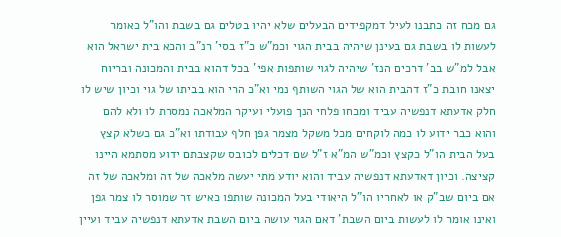גם מכח זה כתבנו לעיל דמקפידים הבעלים שלא יהיו בטלים גם בשבת והו"ל כאומר לעשות לו בשבת גם בעינן שיהיה בבית הגוי וכמ"ש כ"ז בסי' רנ"ב והכא בית ישראל הוא אבל למ"ש בב' דרכים הנז' שיהיה לגוי שותפות אפי' בכל דהוא בבית והמכונה ובריוח יצאנו חובת כ"ז דהבית הוא של הגוי השותף נמי וא"כ הרי הוא בביתו של גוי וכיון שיש לו חלק אדעתא דנפשיה עביד ומכחו פלחי הנך פועלי ועיקר המלאכה נמסרת לו ולא להם והוא כבר ידוע לו כמה לוקחים מכל משקל מצמר גפן חלף עבודתו וא"כ גם כשלא קצץ בעל הבית הו"ל כקצץ וכמ"ש המ"א ז"ל שם דכלים לכובס שקצבתם ידוע מסתמא היינו קציצה. וכיון דאדעתא דנפשיה עביד והוא יודע מתי יעשה מלאכה של זה ומלאכה של זה אם ביום שב"ק או לאחריו הו"ל היאודי בעל המכונה שותפו כאיש זר שמוסר לו צמר גפן ואינו אומר לו לעשות ביום השבת' דאם הגוי עושה ביום השבת אדעתא דנפשיה עביד ועיין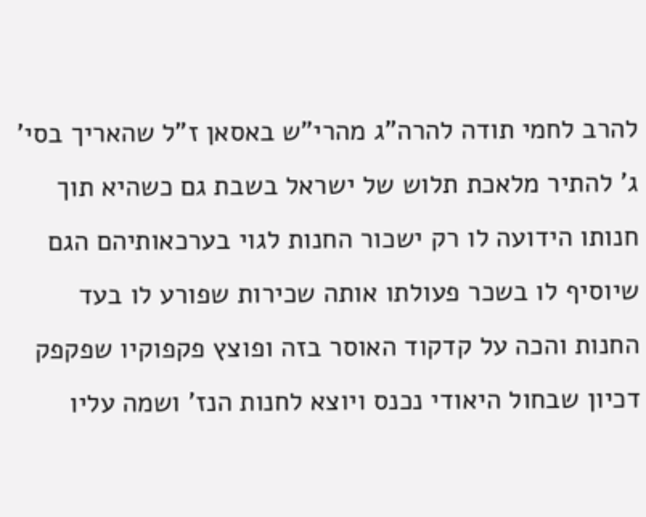להרב לחמי תודה להרה"ג מהרי"ש באסאן ז"ל שהאריך בסי' ג' להתיר מלאכת תלוש של ישראל בשבת גם כשהיא תוך חנותו הידועה לו רק ישכור החנות לגוי בערכאותיהם הגם שיוסיף לו בשכר פעולתו אותה שכירות שפורע לו בעד החנות והכה על קדקוד האוסר בזה ופוצץ פקפוקיו שפקפק דכיון שבחול היאודי נכנס ויוצא לחנות הנז' ושמה עליו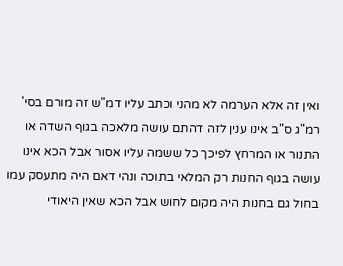ואין זה אלא הערמה לא מהני וכתב עליו דמ"ש זה מורם בסי' רמ"ג ס"ב אינו ענין לזה דהתם עושה מלאכה בגוף השדה או התנור או המרחץ לפיכך כל ששמה עליו אסור אבל הכא אינו עושה בגוף החנות רק המלאי בתוכה ונהי דאם היה מתעסק עמו בחול גם בחנות היה מקום לחוש אבל הכא שאין היאודי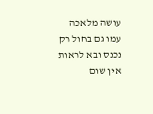עושה מלאכה עמו גם בחול רק נכנס ובא לראות אין שום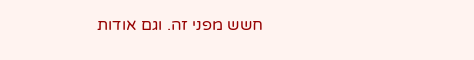חשש מפני זה. וגם אודות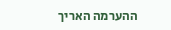ההערמה האריך